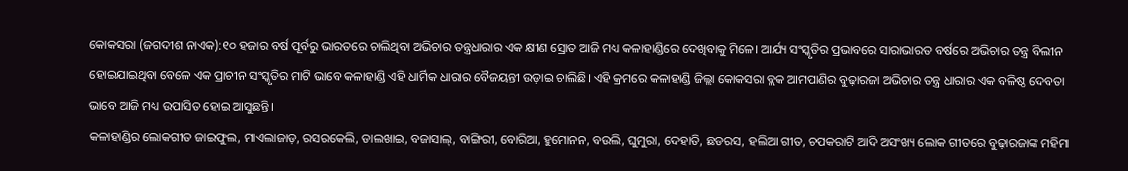କୋକସରା (ଜଗଦୀଶ ନାଏକ):୧୦ ହଜାର ବର୍ଷ ପୂର୍ବରୁ ଭାରତରେ ଚାଲିଥିବା ଅଭିଚାର ତନ୍ତ୍ରଧାରାର ଏକ କ୍ଷୀଣ ସ୍ରୋତ ଆଜି ମଧ୍ୟ କଳାହାଣ୍ଡିରେ ଦେଖିବାକୁ ମିଳେ। ଆର୍ଯ୍ୟ ସଂସ୍କୃତିର ପ୍ରଭାବରେ ସାରାଭାରତ ବର୍ଷରେ ଅଭିଚାର ତନ୍ତ୍ର ବିଲୀନ ହୋଇଯାଇଥିବା ବେଳେ ଏକ ପ୍ରାଚୀନ ସଂସ୍କୃତିର ମାଟି ଭାବେ କଳାହାଣ୍ଡି ଏହି ଧାର୍ମିକ ଧାରାର ବୈଜୟନ୍ତୀ ଉଡ଼ାଇ ଚାଲିଛି। ଏହି କ୍ରମରେ କଳାହାଣ୍ଡି ଜିଲ୍ଲା କୋକସରା ବ୍ଲକ ଆମପାଣିର ବୁଢ଼ାରଜା ଅଭିଚାର ତନ୍ତ୍ର ଧାରାର ଏକ ବଳିଷ୍ଠ ଦେବତା ଭାବେ ଆଜି ମଧ୍ୟ ଉପାସିତ ହୋଇ ଆସୁଛନ୍ତି।
କଳାହାଣ୍ଡିର ଲୋକଗୀତ ଜାଇଫୁଲ, ମାଏଲାଜାଡ଼, ରସରକେଲି, ଡାଲଖାଇ, ବଜାସାଲ୍, ବାଙ୍ଗିରୀ, ବୋରିଆ, ହୁମୋନନ, ବଉଲି, ଘୁମୁରା, ଦେହାତି, ଛଡରସ, ହଲିଆ ଗୀତ, ଚପକରାଟି ଆଦି ଅସଂଖ୍ୟ ଲୋକ ଗୀତରେ ବୁଢ଼ାରଜାଙ୍କ ମହିମା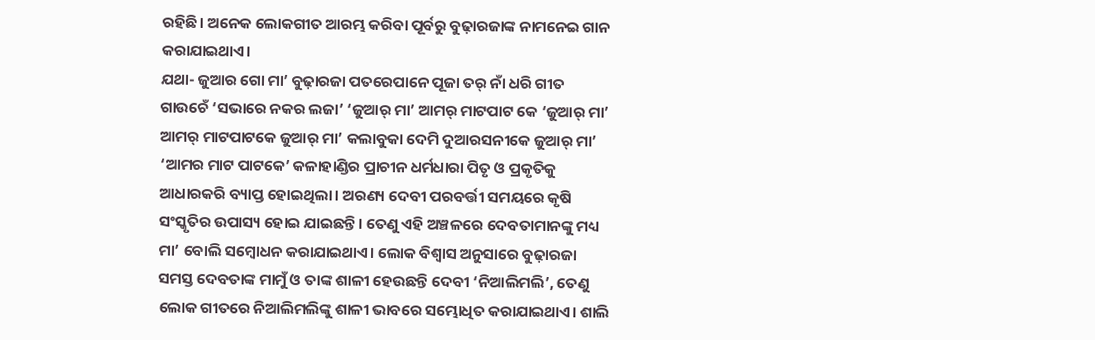ରହିଛି। ଅନେକ ଲୋକଗୀତ ଆରମ୍ଭ କରିବା ପୂର୍ବରୁ ବୁଢ଼ାରଜାଙ୍କ ନାମନେଇ ଗାନ କରାଯାଇଥାଏ।
ଯଥା- ଜୁଆର ଗୋ ମା’ ବୁଢ଼ାରଜା ପତରେପାନେ ପୂଜା ତର୍ ନାଁ ଧରି ଗୀତ ଗାଉଚେଁ ‘ସଭାରେ ନକର ଲଜା’ ‘ଜୁଆର୍ ମା’ ଆମର୍ ମାଟପାଟ କେ ‘ଜୁଆର୍ ମା’ ଆମର୍ ମାଟପାଟକେ ଜୁଆର୍ ମା’ କଲାବୁକା ଦେମି ଦୁଆରସନୀକେ ଜୁଆର୍ ମା’ ‘ଆମର ମାଟ ପାଟକେ’ କଳାହାଣ୍ଡିର ପ୍ରାଚୀନ ଧର୍ମଧାରା ପିତୃ ଓ ପ୍ରକୃତିକୁ ଆଧାରକରି ବ୍ୟାପ୍ତ ହୋଇଥିଲା। ଅରଣ୍ୟ ଦେବୀ ପରବର୍ତ୍ତୀ ସମୟରେ କୃଷି ସଂସ୍କୃତିର ଉପାସ୍ୟ ହୋଇ ଯାଇଛନ୍ତି। ତେଣୁ ଏହି ଅଞ୍ଚଳରେ ଦେବତାମାନଙ୍କୁ ମଧ୍ୟ ମା’ ବୋଲି ସମ୍ୱୋଧନ କରାଯାଇଥାଏ। ଲୋକ ବିଶ୍ୱାସ ଅନୁସାରେ ବୁଢ଼ାରଜା ସମସ୍ତ ଦେବତାଙ୍କ ମାମୁଁ ଓ ତାଙ୍କ ଶାଳୀ ହେଉଛନ୍ତି ଦେବୀ ‘ନିଆଲିମଲି’, ତେଣୁ ଲୋକ ଗୀତରେ ନିଆଲିମଲିଙ୍କୁ ଶାଳୀ ଭାବରେ ସମ୍ଭୋଧିତ କରାଯାଇଥାଏ। ଶାଲି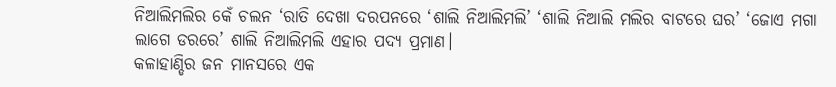ନିଆଲିମଲିର କେଁ ଚଲନ ‘ରାତି ଦେଖା ଦରପନରେ ‘ଶାଲି ନିଆଲିମଲି’ ‘ଶାଲି ନିଆଲି ମଲିର ବାଟରେ ଘର’ ‘ଜୋଏ ମଗା ଲାଗେ ଡରରେ’ ଶାଲି ନିଆଲିମଲି ଏହାର ପଦ୍ୟ ପ୍ରମାଣ।
କଳାହାଣ୍ଡିର ଜନ ମାନସରେ ଏକ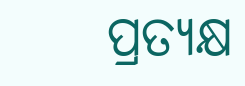ପ୍ରତ୍ୟକ୍ଷ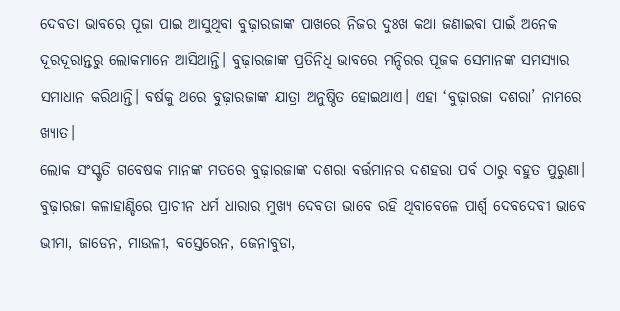ଦେବତା ଭାବରେ ପୂଜା ପାଇ ଆସୁଥିବା ବୁଢ଼ାରଜାଙ୍କ ପାଖରେ ନିଜର ଦୁଃଖ କଥା ଜଣାଇବା ପାଇଁ ଅନେକ ଦୂରଦୂରାନ୍ତରୁ ଲୋକମାନେ ଆସିଥାନ୍ତି। ବୁଢ଼ାରଜାଙ୍କ ପ୍ରତିନିଧି ଭାବରେ ମନ୍ଦିରର ପୂଜକ ସେମାନଙ୍କ ସମସ୍ୟାର ସମାଧାନ କରିଥାନ୍ତି। ବର୍ଷକୁ ଥରେ ବୁଢ଼ାରଜାଙ୍କ ଯାତ୍ରା ଅନୁଷ୍ଠିତ ହୋଇଥାଏ। ଏହା ‘ବୁଢ଼ାରଜା ଦଶରା’ ନାମରେ ଖ୍ୟାତ।
ଲୋକ ସଂସ୍କୃତି ଗବେଷକ ମାନଙ୍କ ମତରେ ବୁଢ଼ାରଜାଙ୍କ ଦଶରା ବର୍ତ୍ତମାନର ଦଶହରା ପର୍ବ ଠାରୁ ବହୁତ ପୁରୁଣା। ବୁଢ଼ାରଜା କଳାହାଣ୍ଡିରେ ପ୍ରାଚୀନ ଧର୍ମ ଧାରାର ମୁଖ୍ୟ ଦେବତା ଭାବେ ରହି ଥିବାବେଳେ ପାର୍ଶ୍ବ ଦେବଦେବୀ ଭାବେ ଭୀମା, ଜାଡେନ, ମାଉଳୀ, ବସ୍ତେରେନ, ଜେନାବୁଡା,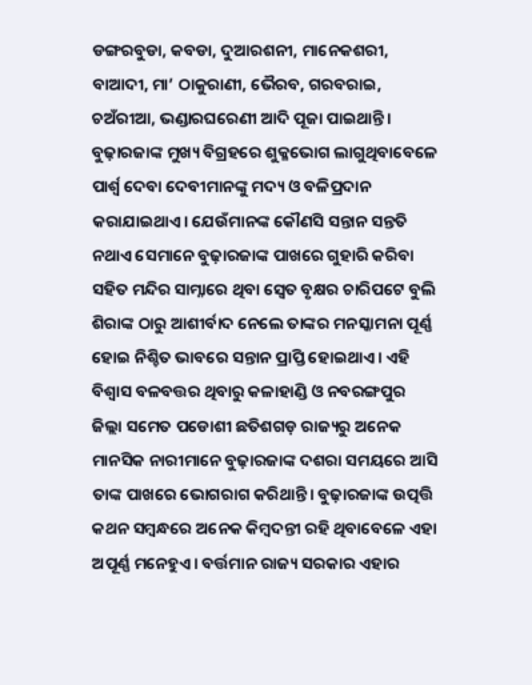ଡଙ୍ଗରବୁଡା, କବଡା, ଦୁଆରଶନୀ, ମାନେକଶରୀ, ବାଆଦୀ, ମା’ ଠାକୁରାଣୀ, ଭୈରବ, ଗରବରାଇ, ଚଅଁରୀଆ, ଭଣ୍ଡାରଘରେଣୀ ଆଦି ପୂଜା ପାଇଥାନ୍ତି। ବୁଢ଼ାରଜାଙ୍କ ମୁଖ୍ୟ ବିଗ୍ରହରେ ଶୁକ୍ଳଭୋଗ ଲାଗୁଥିବାବେଳେ ପାର୍ଶ୍ବ ଦେବା ଦେବୀମାନଙ୍କୁ ମଦ୍ୟ ଓ ବଳିପ୍ରଦାନ କରାଯାଇଥାଏ। ଯେଉଁମାନଙ୍କ କୌଣସି ସନ୍ତାନ ସନ୍ତତି ନଥାଏ ସେମାନେ ବୁଢ଼ାରଜାଙ୍କ ପାଖରେ ଗୁହାରି କରିବା ସହିତ ମନ୍ଦିର ସାମ୍ନାରେ ଥିବା ସ୍ୱେତ ବୃକ୍ଷର ଚାରିପଟେ ବୁଲି ଶିରାଙ୍କ ଠାରୁ ଆଶୀର୍ବାଦ ନେଲେ ତାଙ୍କର ମନସ୍କାମନା ପୂର୍ଣ୍ଣ ହୋଇ ନିଶ୍ଚିତ ଭାବରେ ସନ୍ତାନ ପ୍ରାପ୍ତି ହୋଇଥାଏ। ଏହି ବିଶ୍ୱାସ ବଳବତ୍ତର ଥିବାରୁ କଳାହାଣ୍ଡି ଓ ନବରଙ୍ଗପୁର ଜିଲ୍ଲା ସମେତ ପଡୋଶୀ ଛତିଶଗଡ଼ ରାଜ୍ୟରୁ ଅନେକ ମାନସିକ ନାରୀମାନେ ବୁଢ଼ାରଜାଙ୍କ ଦଶରା ସମୟରେ ଆସି ତାଙ୍କ ପାଖରେ ଭୋଗରାଗ କରିଥାନ୍ତି। ବୁଢ଼ାରଜାଙ୍କ ଉତ୍ପତ୍ତି କଥନ ସମ୍ୱନ୍ଧରେ ଅନେକ କିମ୍ୱଦନ୍ତୀ ରହି ଥିବାବେଳେ ଏହା ଅପୂର୍ଣ୍ଣ ମନେହୁଏ। ବର୍ତ୍ତମାନ ରାଜ୍ୟ ସରକାର ଏହାର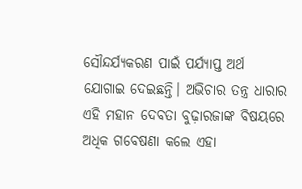ସୌନ୍ଦର୍ଯ୍ୟକରଣ ପାଇଁ ପର୍ଯ୍ୟାପ୍ତ ଅର୍ଥ ଯୋଗାଇ ଦେଇଛନ୍ତି। ଅଭିଚାର ତନ୍ତ୍ର ଧାରାର ଏହି ମହାନ ଦେବତା ବୁଢ଼ାରଜାଙ୍କ ବିଷୟରେ ଅଧିକ ଗବେଷଣା କଲେ ଏହା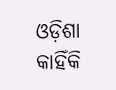ଓଡ଼ିଶା କାହିଁକି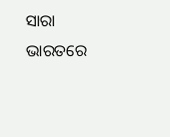ସାରା ଭାରତରେ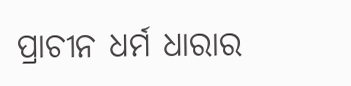ପ୍ରାଚୀନ ଧର୍ମ ଧାରାର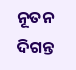ନୂତନ ଦିଗନ୍ତ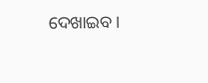ଦେଖାଇବ।